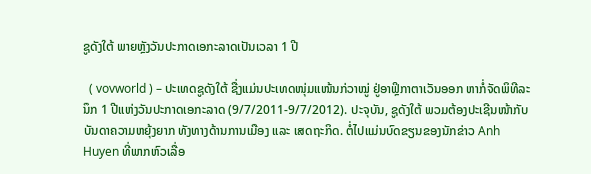ຊູດັງໃຕ້ ພາຍຫຼັງວັນປະກາດເອກະລາດເປັນເວລາ 1 ປີ

  ( vovworld ) – ປະເທດຊູດັງໃຕ້ ຊື່ງແມ່ນປະເທດໜຸ່ມແໜ້ນກ່ວາໝູ່ ຢູ່ອາຟຼິກາຕາເວັນອອກ ຫາກໍ່ຈັດພິທີລະນຶກ 1 ປີແຫ່ງວັນປະກາດເອກະລາດ (9/7/2011-9/7/2012). ປະຈຸບັນ, ຊູດັງໃຕ້ ພວມຕ້ອງປະເຊີນໜ້າກັບບັນດາຄວາມຫຍຸ້ງຍາກ ທັງທາງດ້ານການເມືອງ ແລະ ເສດຖະກິດ. ຕໍ່ໄປແມ່ນບົດຂຽນຂອງນັກຂ່າວ Anh Huyen ທີ່ພາກຫົວເລື່ອ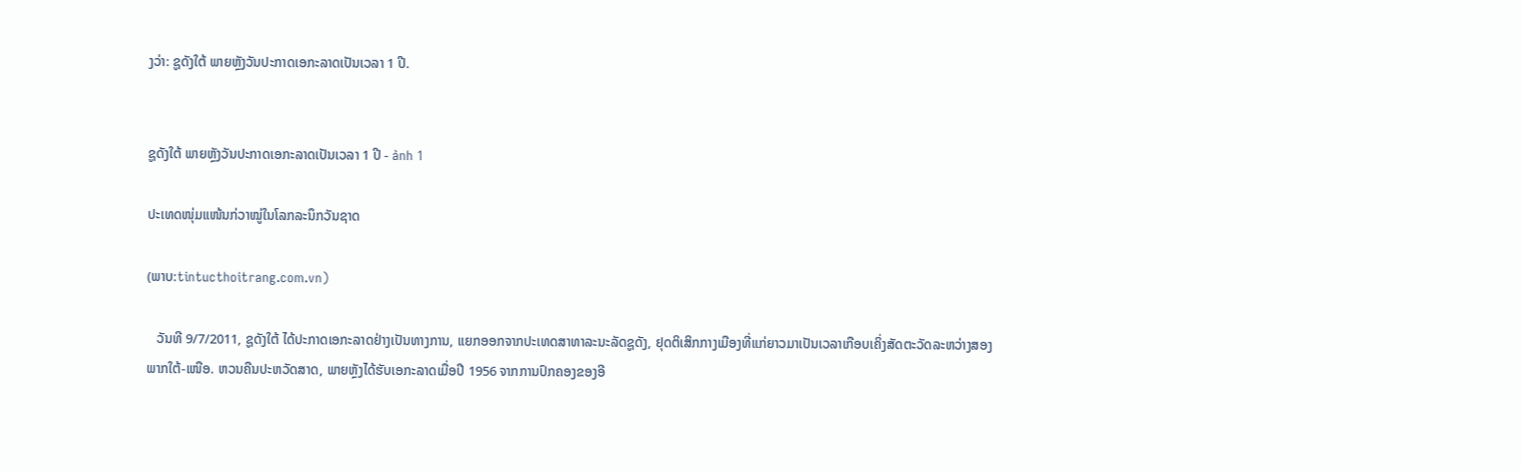ງວ່າ: ຊູດັງໃຕ້ ພາຍຫຼັງວັນປະກາດເອກະລາດເປັນເວລາ 1 ປີ.


ຊູດັງໃຕ້ ພາຍຫຼັງວັນປະກາດເອກະລາດເປັນເວລາ 1 ປີ - ảnh 1

ປະເທດໜຸ່ມແໜ້ນກ່ວາໝູ່ໃນໂລກລະນຶກວັນຊາດ

(ພາບ:tintucthoitrang.com.vn)

   ວັນທີ 9/7/2011, ຊູດັງໃຕ້ ໄດ້ປະກາດເອກະລາດຢ່າງເປັນທາງການ, ແຍກອອກຈາກປະເທດສາທາລະນະລັດຊູດັງ, ຢຸດຕິເສິກກາງເມືອງທີ່ແກ່ຍາວມາເປັນເວລາເກືອບເຄິ່ງສັດຕະວັດລະຫວ່າງສອງພາກໃຕ້-ເໜືອ. ຫວນຄືນປະຫວັດສາດ, ພາຍຫຼັງໄດ້ຮັບເອກະລາດເມື່ອປີ 1956 ຈາກການປົກຄອງຂອງອີ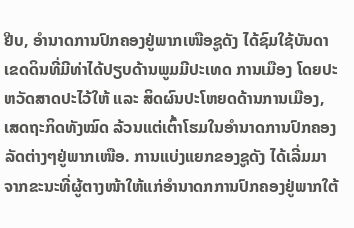ຢີບ, ອຳນາດການປົກຄອງຢູ່ພາກເໜືອຊູດັງ ໄດ້ຊົມໃຊ້ບັນດາເຂດດິນທີ່ມີທ່າໄດ້ປຽບດ້ານພູມມີປະເທດ ການເມືອງ ໂດຍປະຫວັດສາດປະໄວ້ໃຫ້ ແລະ ສິດຜົນປະໂຫຍດດ້ານການເມືອງ, ເສດຖະກິດທັງໝົດ ລ້ວນແຕ່ເຕົ້າໂຮມໃນອຳນາດການປົກຄອງລັດຕ່າງໆຢູ່ພາກເໜືອ. ການແບ່ງແຍກຂອງຊູດັງ ໄດ້ເລີ່ມມາຈາກຂະນະທີ່ຜູ້ຕາງໜ້າໃຫ້ແກ່ອຳນາດກການປົກຄອງຢູ່ພາກໃຕ້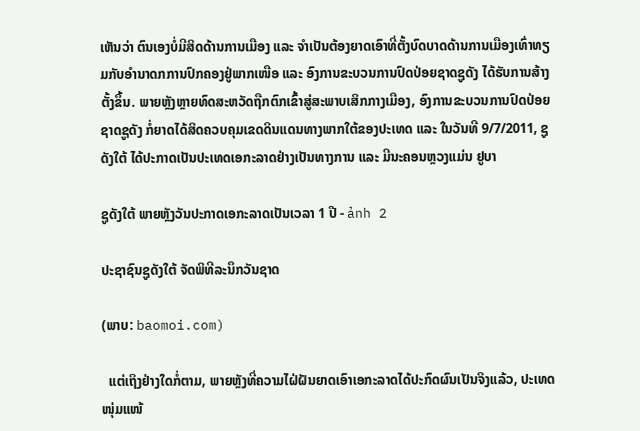ເຫັນວ່າ ຕົນເອງບໍ່ມີສິດດ້ານການເມືອງ ແລະ ຈຳເປັນຕ້ອງຍາດເອົາທີ່ຕັ້ງບົດບາດດ້ານການເມືອງເທົ່າທຽມກັບອຳນາດກການປົກຄອງຢູ່ພາກເໜືອ ແລະ ອົງການຂະບວນການປົດປ່ອຍຊາດຊູດັງ ໄດ້ຮັບການສ້າງຕັ້ງຂຶ້ນ. ພາຍຫຼັງຫຼາຍທົດສະຫວັດຖືກຕົກເຂົ້າສູ່ສະພາບເສິກກາງເມືອງ, ອົງການຂະບວນການປົດປ່ອຍຊາດຊູດັງ ກໍ່ຍາດໄດ້ສິດຄວບຄຸມເຂດດິນແດນທາງພາກໃຕ້ຂອງປະເທດ ແລະ ໃນວັນທີ 9/7/2011, ຊູດັງໃຕ້ ໄດ້ປະກາດເປັນປະເທດເອກະລາດຢ່າງເປັນທາງການ ແລະ ມີນະຄອນຫຼວງແມ່ນ ຢູບາ

ຊູດັງໃຕ້ ພາຍຫຼັງວັນປະກາດເອກະລາດເປັນເວລາ 1 ປີ - ảnh 2

ປະຊາຊົນຊູດັງໃຕ້ ຈັດພິທີລະນຶກວັນຊາດ

(ພາບ: baomoi.com)

  ແຕ່ເຖິງຢ່າງໃດກໍ່ຕາມ, ພາຍຫຼັງທີ່ຄວາມໄຝ່ຝັນຍາດເອົາເອກະລາດໄດ້ປະກົດຜົນເປັນຈິງແລ້ວ, ປະເທດໜຸ່ມແໜ້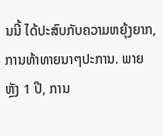ນນີ້ ໄດ້ປະສົບກັບຄວາມຫຍຸ້ງຍາກ, ການທ້າທາຍນາໆປະການ. ພາຍຫຼັງ 1 ປີ, ການ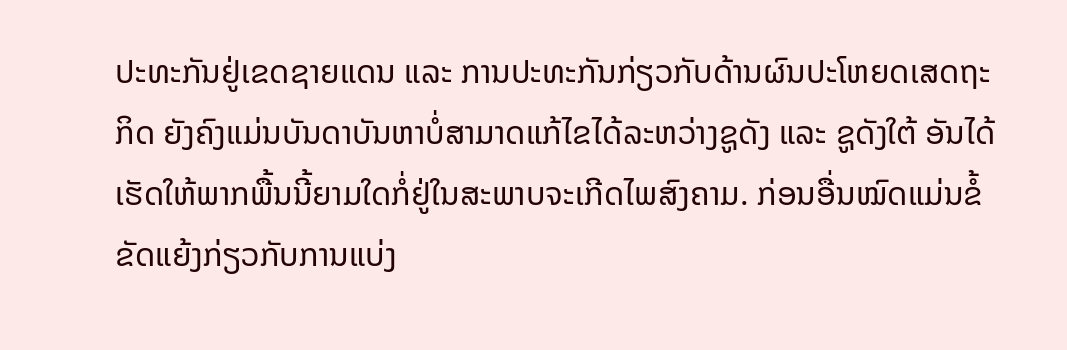ປະທະກັນຢູ່ເຂດຊາຍແດນ ແລະ ການປະທະກັນກ່ຽວກັບດ້ານຜົນປະໂຫຍດເສດຖະກິດ ຍັງຄົງແມ່ນບັນດາບັນຫາບໍ່ສາມາດແກ້ໄຂໄດ້ລະຫວ່າງຊູດັງ ແລະ ຊູດັງໃຕ້ ອັນໄດ້ເຮັດໃຫ້ພາກພື້ນນີ້ຍາມໃດກໍ່ຢູ່ໃນສະພາບຈະເກີດໄພສົງຄາມ. ກ່ອນອື່ນໝົດແມ່ນຂໍ້ຂັດແຍ້ງກ່ຽວກັບການແບ່ງ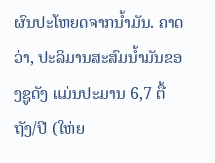ຜົນປະໂຫຍດຈາກນ້ຳມັນ. ຄາດວ່າ, ປະລິມານສະສົມນ້ຳມັນຂອງຊູດັງ ແມ່ນປະມານ 6,7 ຕື້ຖັງ/ປີ (ໃຫ່ຍ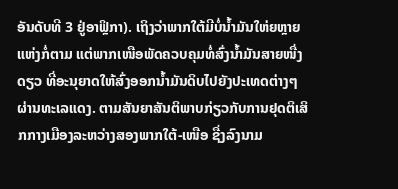ອັນດັບທີ 3 ຢູ່ອາຟຼິກາ). ເຖິງວ່າພາກໃຕ້ມີບໍ່ນ້ຳມັນໃຫ່ຍຫຼາຍແຫ່ງກໍ່ຕາມ ແຕ່ພາກເໜືອພັດຄວບຄຸມທໍ່ສົ່ງນ້ຳມັນສາຍໜື່ງດຽວ ທີ່ອະນຸຍາດໃຫ້ສົ່ງອອກນ້ຳມັນດິບໄປຍັງປະເທດຕ່າງໆຜ່ານທະເລແດງ. ຕາມສັນຍາສັນຕິພາບກ່ຽວກັບການຢຸດຕິເສິກກາງເມືອງລະຫວ່າງສອງພາກໃຕ້-ເໜືອ ຊື່ງລົງນາມ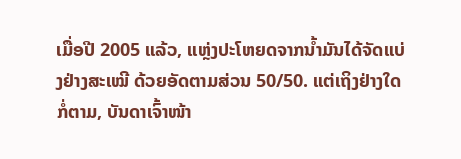ເມື່ອປີ 2005 ແລ້ວ, ແຫຼ່ງປະໂຫຍດຈາກນ້ຳມັນໄດ້ຈັດແບ່ງຢ່າງສະເໝີ ດ້ວຍອັດຕາມສ່ວນ 50/50. ແຕ່ເຖິງຢ່າງໃດກໍ່ຕາມ, ບັນດາເຈົ້າໜ້າ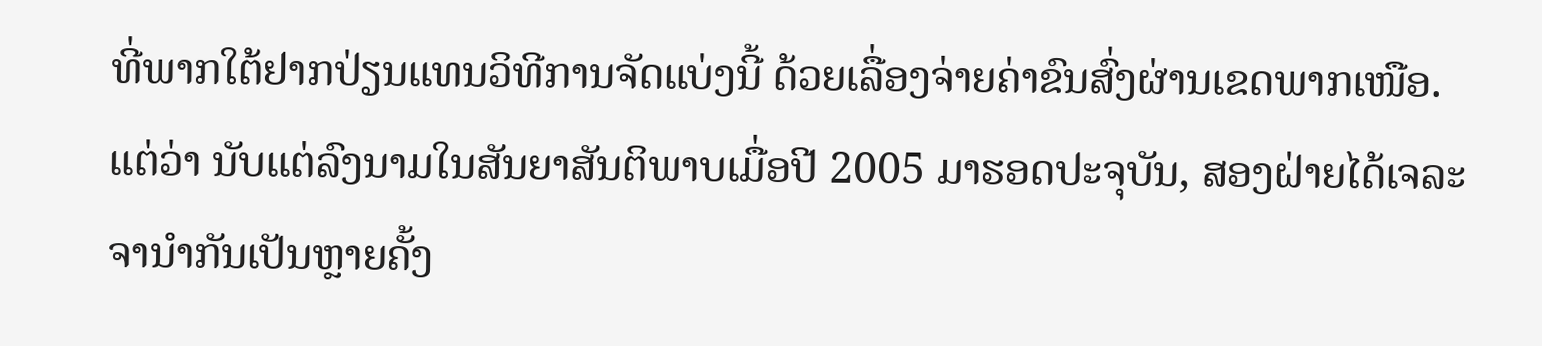ທີ່ພາກໃຕ້ຢາກປ່ຽນແທນວິທີການຈັດແບ່ງນີ້ ດ້ວຍເລື່ອງຈ່າຍຄ່າຂົນສົ່ງຜ່ານເຂດພາກເໜືອ. ແຕ່ວ່າ ນັບແຕ່ລົງນາມໃນສັນຍາສັນຕິພາບເມື່ອປີ 2005 ມາຮອດປະຈຸບັນ, ສອງຝ່າຍໄດ້ເຈລະຈານຳກັນເປັນຫຼາຍຄັ້ງ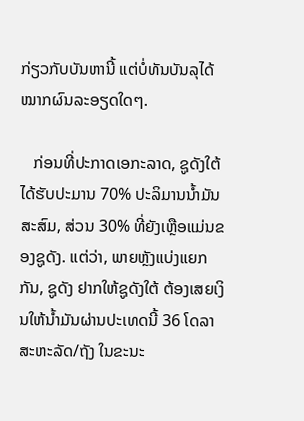ກ່ຽວກັບບັນຫານີ້ ແຕ່ບໍ່ທັນບັນລຸໄດ້ໝາກຜົນລະອຽດໃດໆ.

   ກ່ອນທີ່ປະກາດເອກະລາດ, ຊູດັງໃຕ້ ໄດ້ຮັບປະມານ 70% ປະລິມານນ້ຳມັນສະສົມ, ສ່ວນ 30% ທີ່ຍັງເຫຼືອແມ່ນຂອງຊູດັງ. ແຕ່ວ່າ, ພາຍຫຼັງແບ່ງແຍກກັນ, ຊູດັງ ຢາກໃຫ້ຊູດັງໃຕ້ ຕ້ອງເສຍເງິນໃຫ້ນ້ຳມັນຜ່ານປະເທດນີ້ 36 ໂດລາສະຫະລັດ/ຖັງ ໃນຂະນະ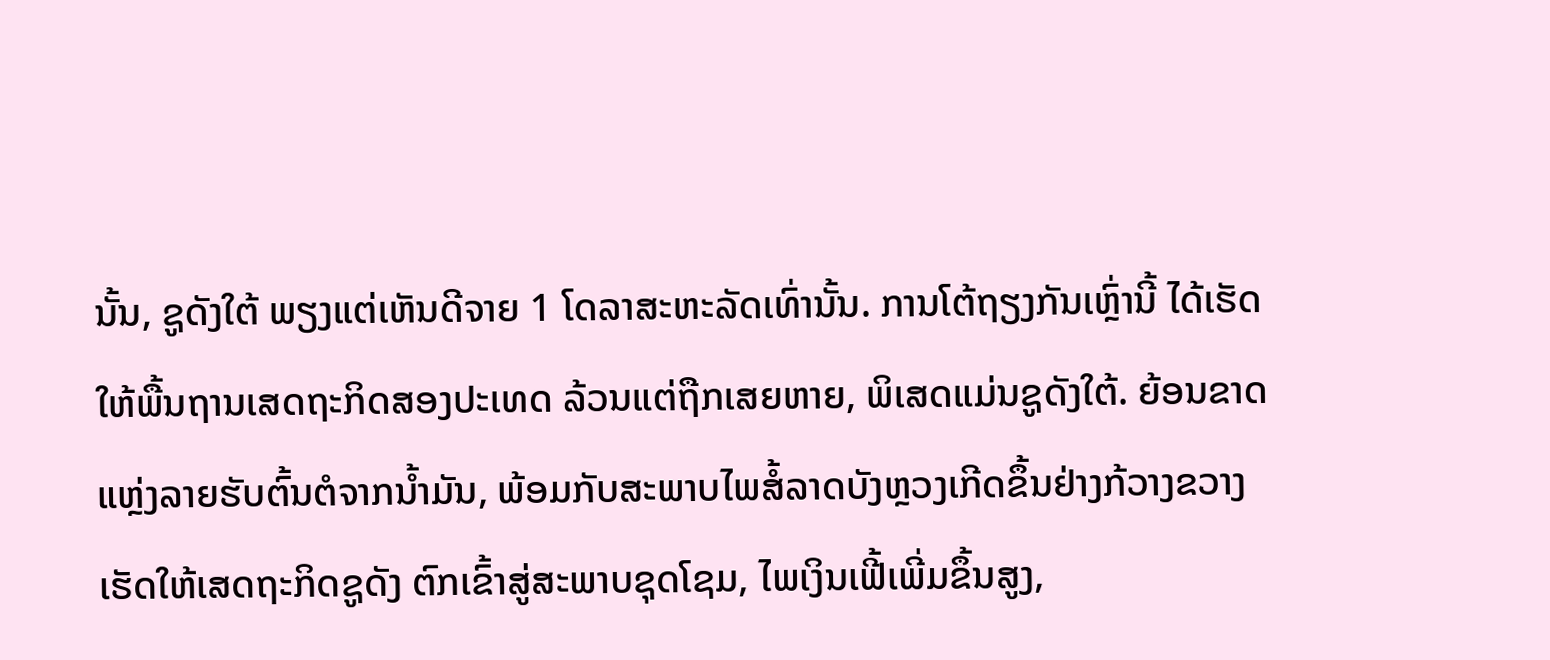ນັ້ນ, ຊູດັງໃຕ້ ພຽງແຕ່ເຫັນດີຈາຍ 1 ໂດລາສະຫະລັດເທົ່ານັ້ນ. ການໂຕ້ຖຽງກັນເຫຼົ່ານີ້ ໄດ້ເຮັດໃຫ້ພື້ນຖານເສດຖະກິດສອງປະເທດ ລ້ວນແຕ່ຖືກເສຍຫາຍ, ພິເສດແມ່ນຊູດັງໃຕ້. ຍ້ອນຂາດແຫຼ່ງລາຍຮັບຕົ້ນຕໍຈາກນ້ຳມັນ, ພ້ອມກັບສະພາບໄພສໍ້ລາດບັງຫຼວງເກີດຂຶ້ນຢ່າງກ້ວາງຂວາງ ເຮັດໃຫ້ເສດຖະກິດຊູດັງ ຕົກເຂົ້າສູ່ສະພາບຊຸດໂຊມ, ໄພເງິນເຟີ້ເພີ່ມຂຶ້ນສູງ,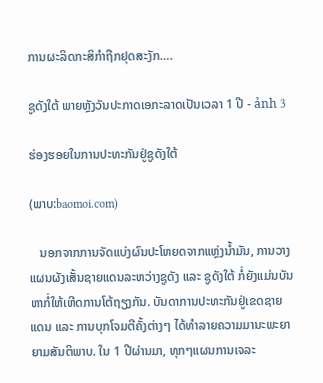ການຜະລິດກະສິກຳຖືກຢຸດສະງັກ….

ຊູດັງໃຕ້ ພາຍຫຼັງວັນປະກາດເອກະລາດເປັນເວລາ 1 ປີ - ảnh 3

ຮ່ອງຮອຍໃນການປະທະກັນຢູ່ຊູດັງໃຕ້

(ພາບ:baomoi.com)

   ນອກຈາກການຈັດແບ່ງຜົນປະໂຫຍດຈາກແຫຼ່ງນ້ຳມັນ, ການວາງແຜນຜັງເສັ້ນຊາຍແດນລະຫວ່າງຊູດັງ ແລະ ຊູດັງໃຕ້ ກໍ່ຍັງແມ່ນບັນຫາກໍ່ໃຫ້ເຫີດການໂຕ້ຖຽງກັນ. ບັນດາການປະທະກັນຢູ່ເຂດຊາຍແດນ ແລະ ການບຸກໂຈມຕີຄັ້ງຕ່າງໆ ໄດ້ທຳລາຍຄວາມມານະພະຍາຍາມສັນຕິພາບ. ໃນ 1 ປີຜ່ານມາ, ທຸກໆແຜນການເຈລະ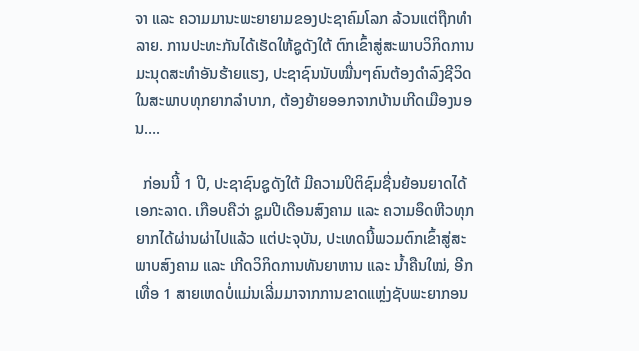ຈາ ແລະ ຄວາມມານະພະຍາຍາມຂອງປະຊາຄົມໂລກ ລ້ວນແຕ່ຖືກທຳລາຍ. ການປະທະກັນໄດ້ເຮັດໃຫ້ຊູດັງໃຕ້ ຕົກເຂົ້າສູ່ສະພາບວິກິດການມະນຸດສະທຳອັນຮ້າຍແຮງ, ປະຊາຊົນນັບໝື່ນໆຄົນຕ້ອງດຳລົງຊີວິດໃນສະພາບທຸກຍາກລຳບາກ, ຕ້ອງຍ້າຍອອກຈາກບ້ານເກີດເມືອງນອນ….

  ກ່ອນນີ້ 1 ປີ, ປະຊາຊົນຊູດັງໃຕ້ ມີຄວາມປິຕິຊົມຊື່ນຍ້ອນຍາດໄດ້ເອກະລາດ. ເກືອບຄືວ່າ ຊູມປີເດືອນສົງຄາມ ແລະ ຄວາມອຶດຫີວທຸກຍາກໄດ້ຜ່ານຜ່າໄປແລ້ວ ແຕ່ປະຈຸບັນ, ປະເທດນີ້ພວມຕົກເຂົ້າສູ່ສະພາບສົງຄາມ ແລະ ເກີດວິກິດການທັນຍາຫານ ແລະ ນ້ຳຄືນໃໝ່, ອີກເທື່ອ 1 ສາຍເຫດບໍ່ແມ່ນເລີ່ມມາຈາກການຂາດແຫຼ່ງຊັບພະຍາກອນ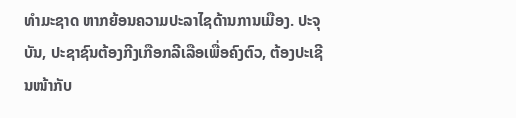ທຳມະຊາດ ຫາກຍ້ອນຄວາມປະລາໄຊດ້ານການເມືອງ. ປະຈຸບັນ, ປະຊາຊົນຕ້ອງກີງເກືອກລີເລືອເພື່ອຄົງຕົວ, ຕ້ອງປະເຊີນໜ້າກັບ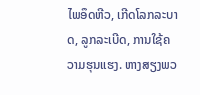ໄພອຶດຫີວ, ເກີດໂລກລະບາດ, ລູກລະເບີດ, ການໃຊ້ຄວາມຮຸນແຮງ. ຫາງສຽງພວ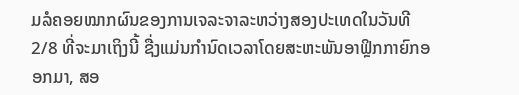ມລໍຄອຍໝາກຜົນຂອງການເຈລະຈາລະຫວ່າງສອງປະເທດໃນວັນທີ 2/8 ທີ່ຈະມາເຖິງນີ້ ຊື່ງແມ່ນກຳນົດເວລາໂດຍສະຫະພັນອາຟຼິກກາຍົກອອກມາ, ສອ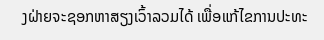ງຝ່າຍຈະຊອກຫາສຽງເວົ້າລວມໄດ້ ເພື່ອແກ້ໄຂການປະທະ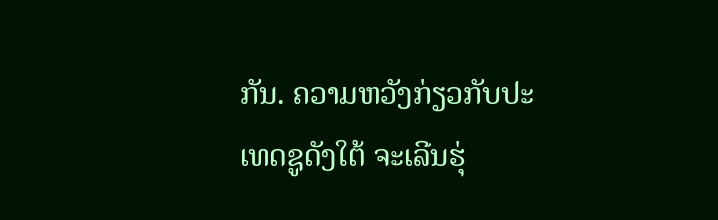ກັນ. ຄວາມຫວັງກ່ຽວກັບປະເທດຊູດັງໃຕ້ ຈະເລີນຮຸ່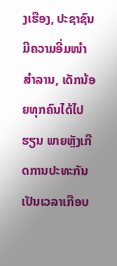ງເຮືອງ, ປະຊາຊົນມີຄວາມອີ່ມໜຳສຳລານ, ເດັກນ້ອຍທຸກຄົນໄດ້ໄປຮຽນ ພາຍຫຼັງເກີດການປະທະກັນເປັນເວລາເກືອບ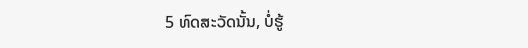5 ທົດສະວັດນັ້ນ, ບໍ່ຮູ້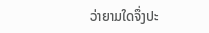ວ່າຍາມໃດຈຶ່ງປະ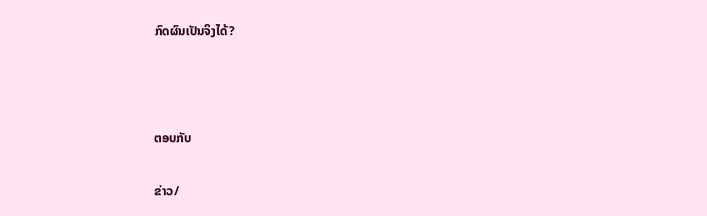ກົດຜົນເປັນຈິງໄດ້?



ຕອບກັບ

ຂ່າວ/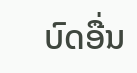ບົດອື່ນ